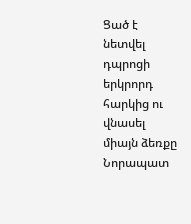Ցած է նետվել դպրոցի երկրորդ հարկից ու վնասել միայն ձեռքը
Նորապատ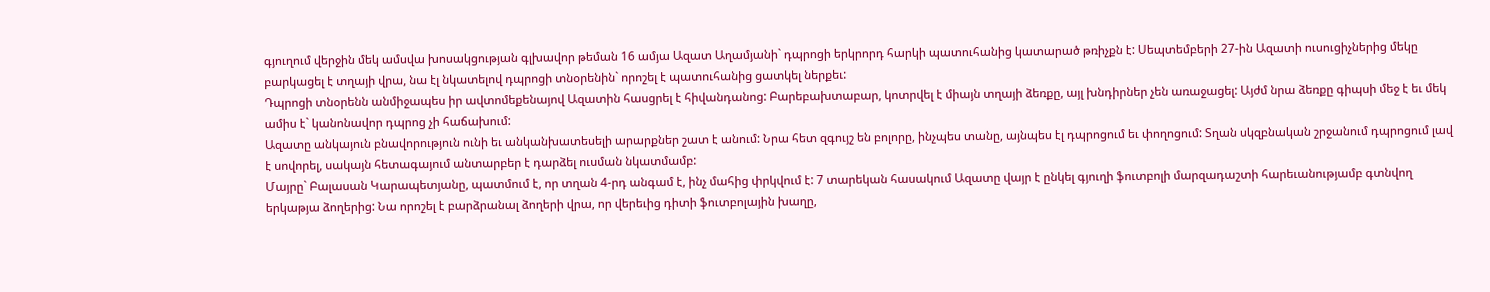գյուղում վերջին մեկ ամսվա խոսակցության գլխավոր թեման 16 ամյա Ազատ Աղամյանի` դպրոցի երկրորդ հարկի պատուհանից կատարած թռիչքն է: Սեպտեմբերի 27-ին Ազատի ուսուցիչներից մեկը բարկացել է տղայի վրա, նա էլ նկատելով դպրոցի տնօրենին` որոշել է պատուհանից ցատկել ներքեւ:
Դպրոցի տնօրենն անմիջապես իր ավտոմեքենայով Ազատին հասցրել է հիվանդանոց: Բարեբախտաբար, կոտրվել է միայն տղայի ձեռքը, այլ խնդիրներ չեն առաջացել: Այժմ նրա ձեռքը գիպսի մեջ է եւ մեկ ամիս է` կանոնավոր դպրոց չի հաճախում:
Ազատը անկայուն բնավորություն ունի եւ անկանխատեսելի արարքներ շատ է անում: Նրա հետ զգույշ են բոլորը, ինչպես տանը, այնպես էլ դպրոցում եւ փողոցում: Տղան սկզբնական շրջանում դպրոցում լավ է սովորել, սակայն հետագայում անտարբեր է դարձել ուսման նկատմամբ:
Մայրը` Բալասան Կարապետյանը, պատմում է, որ տղան 4-րդ անգամ է, ինչ մահից փրկվում է: 7 տարեկան հասակում Ազատը վայր է ընկել գյուղի ֆուտբոլի մարզադաշտի հարեւանությամբ գտնվող երկաթյա ձողերից: Նա որոշել է բարձրանալ ձողերի վրա, որ վերեւից դիտի ֆուտբոլային խաղը,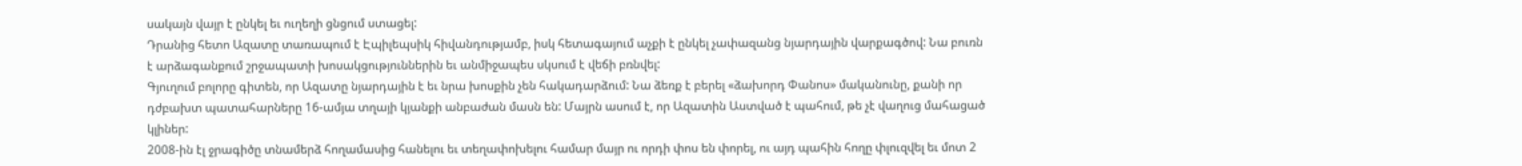սակայն վայր է ընկել եւ ուղեղի ցնցում ստացել:
Դրանից հետո Ազատը տառապում է Էպիլեպսիկ հիվանդությամբ, իսկ հետագայում աչքի է ընկել չափազանց նյարդային վարքագծով: Նա բուռն է արձագանքում շրջապատի խոսակցություններին եւ անմիջապես սկսում է վեճի բռնվել:
Գյուղում բոլորը գիտեն, որ Ազատը նյարդային է եւ նրա խոսքին չեն հակադարձում: Նա ձեռք է բերել «ձախորդ Փանոս» մականունը, քանի որ դժբախտ պատահարները 16-ամյա տղայի կյանքի անբաժան մասն են: Մայրն ասում է, որ Ազատին Աստված է պահում, թե չէ վաղուց մահացած կլիներ:
2008-ին էլ ջրագիծը տնամերձ հողամասից հանելու եւ տեղափոխելու համար մայր ու որդի փոս են փորել, ու այդ պահին հողը փլուզվել եւ մոտ 2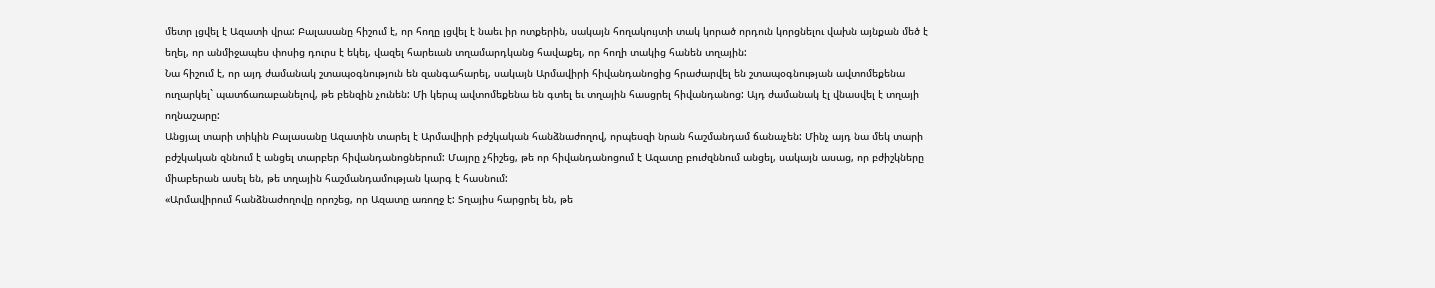մետր լցվել է Ազատի վրա: Բալասանը հիշում է, որ հողը լցվել է նաեւ իր ոտքերին, սակայն հողակույտի տակ կորած որդուն կորցնելու վախն այնքան մեծ է եղել, որ անմիջապես փոսից դուրս է եկել, վազել հարեւան տղամարդկանց հավաքել, որ հողի տակից հանեն տղային:
Նա հիշում է, որ այդ ժամանակ շտապօգնություն են զանգահարել, սակայն Արմավիրի հիվանդանոցից հրաժարվել են շտապօգնության ավտոմեքենա ուղարկել` պատճառաբանելով, թե բենզին չունեն: Մի կերպ ավտոմեքենա են գտել եւ տղային հասցրել հիվանդանոց: Այդ ժամանակ էլ վնասվել է տղայի ողնաշարը:
Անցյալ տարի տիկին Բալասանը Ազատին տարել է Արմավիրի բժշկական հանձնաժողով, որպեսզի նրան հաշմանդամ ճանաչեն: Մինչ այդ նա մեկ տարի բժշկական զննում է անցել տարբեր հիվանդանոցներում: Մայրը չհիշեց, թե որ հիվանդանոցում է Ազատը բուժզննում անցել, սակայն ասաց, որ բժիշկները միաբերան ասել են, թե տղային հաշմանդամության կարգ է հասնում:
«Արմավիրում հանձնաժողովը որոշեց, որ Ազատը առողջ է: Տղայիս հարցրել են, թե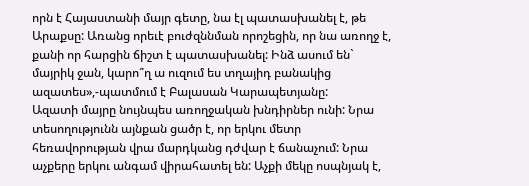որն է Հայաստանի մայր գետը, նա էլ պատասխանել է, թե Արաքսը: Առանց որեւէ բուժզննման որոշեցին, որ նա առողջ է, քանի որ հարցին ճիշտ է պատասխանել: Ինձ ասում են` մայրիկ ջան, կարո՞ղ ա ուզում ես տղայիդ բանակից ազատես»,-պատմում է Բալասան Կարապետյանը:
Ազատի մայրը նույնպես առողջական խնդիրներ ունի: Նրա տեսողությունն այնքան ցածր է, որ երկու մետր հեռավորության վրա մարդկանց դժվար է ճանաչում: Նրա աչքերը երկու անգամ վիրահատել են: Աչքի մեկը ոսպնյակ է,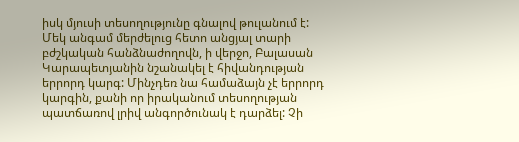իսկ մյուսի տեսողությունը գնալով թուլանում է:
Մեկ անգամ մերժելուց հետո անցյալ տարի բժշկական հանձնաժողովն, ի վերջո, Բալասան Կարապետյանին նշանակել է հիվանդության երրորդ կարգ: Մինչդեռ նա համաձայն չէ երրորդ կարգին, քանի որ իրականում տեսողության պատճառով լրիվ անգործունակ է դարձել: Չի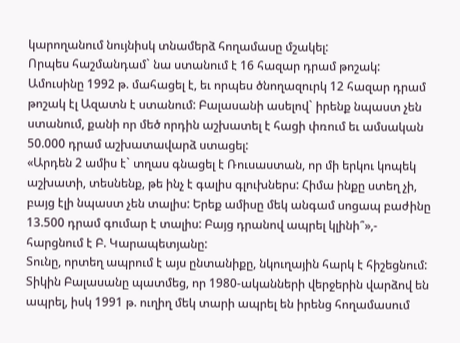կարողանում նույնիսկ տնամերձ հողամասը մշակել:
Որպես հաշմանդամ` նա ստանում է 16 հազար դրամ թոշակ: Ամուսինը 1992 թ. մահացել է, եւ որպես ծնողազուրկ 12 հազար դրամ թոշակ էլ Ազատն է ստանում: Բալասանի ասելով` իրենք նպաստ չեն ստանում, քանի որ մեծ որդին աշխատել է հացի փռում եւ ամսական 50.000 դրամ աշխատավարձ ստացել:
«Արդեն 2 ամիս է` տղաս գնացել է Ռուսաստան, որ մի երկու կոպեկ աշխատի, տեսնենք, թե ինչ է գալիս գլուխներս: Հիմա ինքը ստեղ չի, բայց էլի նպաստ չեն տալիս: Երեք ամիսը մեկ անգամ սոցապ բաժինը 13.500 դրամ գումար է տալիս: Բայց դրանով ապրել կլինի՞»,- հարցնում է Բ. Կարապետյանը:
Տունը, որտեղ ապրում է այս ընտանիքը, նկուղային հարկ է հիշեցնում: Տիկին Բալասանը պատմեց, որ 1980-ականների վերջերին վարձով են ապրել, իսկ 1991 թ. ուղիղ մեկ տարի ապրել են իրենց հողամասում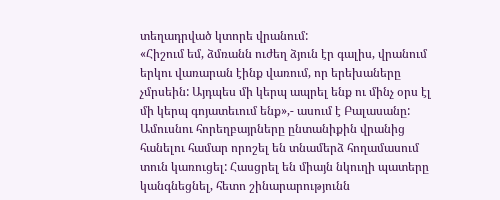տեղադրված կտորե վրանում:
«Հիշում եմ, ձմռանն ուժեղ ձյուն էր գալիս, վրանում երկու վառարան էինք վառում, որ երեխաները չմրսեին: Այդպես մի կերպ ապրել ենք ու մինչ օրս էլ մի կերպ գոյատեւում ենք»,- ասում է Բալասանը:
Ամուսնու հորեղբայրները ընտանիքին վրանից հանելու համար որոշել են տնամերձ հողամասում տուն կառուցել: Հասցրել են միայն նկուղի պատերը կանգնեցնել, հետո շինարարությունն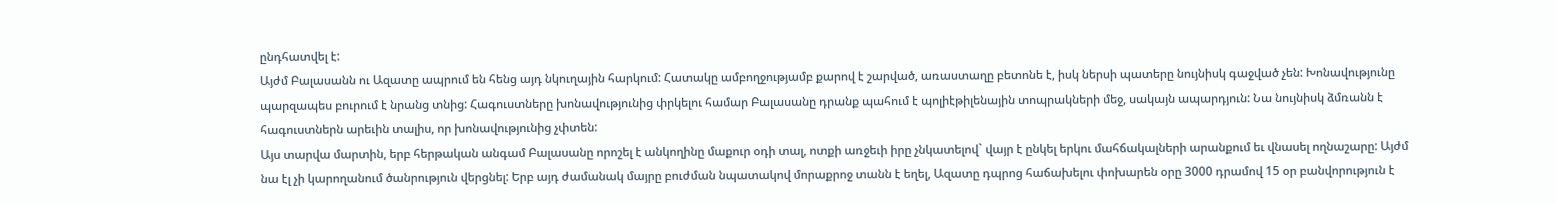ընդհատվել է:
Այժմ Բալասանն ու Ազատը ապրում են հենց այդ նկուղային հարկում: Հատակը ամբողջությամբ քարով է շարված, առաստաղը բետոնե է, իսկ ներսի պատերը նույնիսկ գաջված չեն: Խոնավությունը պարզապես բուրում է նրանց տնից: Հագուստները խոնավությունից փրկելու համար Բալասանը դրանք պահում է պոլիէթիլենային տոպրակների մեջ, սակայն ապարդյուն: Նա նույնիսկ ձմռանն է հագուստներն արեւին տալիս, որ խոնավությունից չփտեն:
Այս տարվա մարտին, երբ հերթական անգամ Բալասանը որոշել է անկողինը մաքուր օդի տալ, ոտքի առջեւի իրը չնկատելով` վայր է ընկել երկու մահճակալների արանքում եւ վնասել ողնաշարը: Այժմ նա էլ չի կարողանում ծանրություն վերցնել: Երբ այդ ժամանակ մայրը բուժման նպատակով մորաքրոջ տանն է եղել, Ազատը դպրոց հաճախելու փոխարեն օրը 3000 դրամով 15 օր բանվորություն է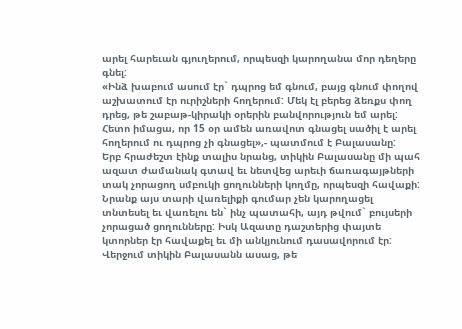արել հարեւան գյուղերում, որպեսզի կարողանա մոր դեղերը գնել:
«Ինձ խաբում ասում էր` դպրոց եմ գնում, բայց գնում փողով աշխատում էր ուրիշների հողերում: Մեկ էլ բերեց ձեռքս փող դրեց, թե շաբաթ-կիրակի օրերին բանվորություն եմ արել: Հետո իմացա, որ 15 օր ամեն առավոտ գնացել սածիլ է արել հողերում ու դպրոց չի գնացել»,- պատմում է Բալասանը:
Երբ հրաժեշտ էինք տալիս նրանց, տիկին Բալասանը մի պահ ազատ ժամանակ գտավ եւ նետվեց արեւի ճառագայթների տակ չորացող սմբուկի ցողունների կողմը, որպեսզի հավաքի: Նրանք այս տարի վառելիքի գումար չեն կարողացել տնտեսել եւ վառելու են` ինչ պատահի, այդ թվում` բույսերի չորացած ցողունները: Իսկ Ազատը դաշտերից փայտե կտորներ էր հավաքել եւ մի անկյունում դասավորում էր:
Վերջում տիկին Բալասանն ասաց, թե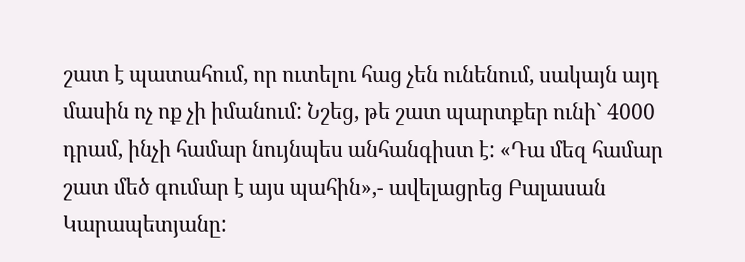շատ է պատահում, որ ուտելու հաց չեն ունենում, սակայն այդ մասին ոչ ոք չի իմանում: Նշեց, թե շատ պարտքեր ունի` 4000 դրամ, ինչի համար նույնպես անհանգիստ է: «Դա մեզ համար շատ մեծ գումար է այս պահին»,- ավելացրեց Բալասան Կարապետյանը: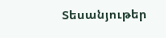Տեսանյութեր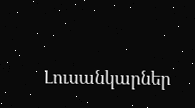Լուսանկարներ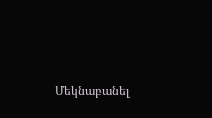Մեկնաբանել